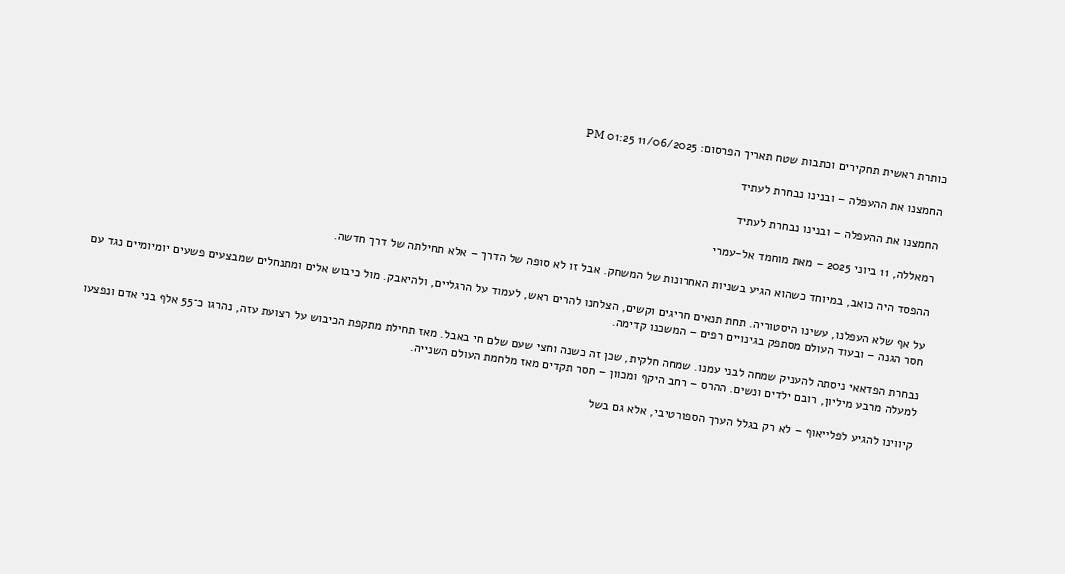כותרת ראשית תחקירים וכתבות שטח תאריך הפרסום: 11/06/2025 01:25 PM

החמצנו את ההעפלה – ובנינו נבחרת לעתיד

החמצנו את ההעפלה – ובנינו נבחרת לעתיד

רמאללה, 11 ביוני 2025 – מאת מוחמד אל-עמרי

ההפסד היה כואב, במיוחד כשהוא הגיע בשניות האחרונות של המשחק. אבל זו לא סופה של הדרך – אלא תחילתה של דרך חדשה.

על אף שלא העפלנו, עשינו היסטוריה. תחת תנאים חריגים וקשים, הצלחנו להרים ראש, לעמוד על הרגליים, ולהיאבק. מול כיבוש אלים ומתנחלים שמבצעים פשעים יומיומיים נגד עם חסר הגנה – ובעוד העולם מסתפק בגינויים רפים – המשכנו קדימה.

נבחרת הפדאאי ניסתה להעניק שמחה לבני עמנו. שמחה חלקית, שכן זה כשנה וחצי שעם שלם חי באבל. מאז תחילת מתקפת הכיבוש על רצועת עזה, נהרגו כ־55 אלף בני אדם ונפצעו למעלה מרבע מיליון, רובם ילדים ונשים. ההרס – רחב היקף ומכוון – חסר תקדים מאז מלחמת העולם השנייה.

קיווינו להגיע לפלייאוף – לא רק בגלל הערך הספורטיבי, אלא גם בשל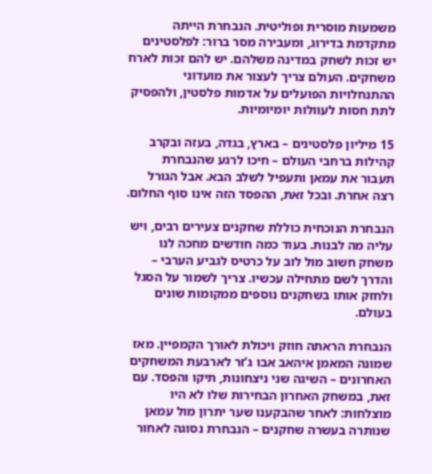משמעות מוסרית ופוליטית. הנבחרת הייתה מתקדמת בדירוג, ומעבירה מסר ברור: לפלסטינים יש זכות לשחק במדינה משלהם. יש להם זכות לארח משחקים. העולם צריך לעצור את מועדוני ההתנחלויות הפועלים על אדמות פלסטין, ולהפסיק לתת חסות לעוולות יומיומיות.

15 מיליון פלסטינים – בארץ, בגדה, בעזה ובקרב קהילות ברחבי העולם – חיכו לרגע שהנבחרת תעבור את עמאן ותעפיל לשלב הבא. אבל הגורל רצה אחרת. ובכל זאת, ההפסד הזה אינו סוף החלום.

הנבחרת הנוכחית כוללת שחקנים צעירים רבים, ויש עליה מה לבנות. בעוד כמה חודשים מחכה לנו משחק חשוב מול לוב על כרטיס לגביע הערבי – והדרך לשם מתחילה עכשיו. צריך לשמור על הסגל ולחזק אותו בשחקנים נוספים ממקומות שונים בעולם.

הנבחרת הראתה חוזק ויכולת לאורך הקמפיין. מאז שמונה המאמן איהאב אבו ג’זר לארבעת המשחקים האחרונים – השיגה שני ניצחונות, תיקו והפסד. עם זאת, במשחק האחרון הבחירות שלו לא היו מוצלחות: לאחר שהבקענו שער יתרון מול עמאן שנותרה בעשרה שחקנים – הנבחרת נסוגה לאחור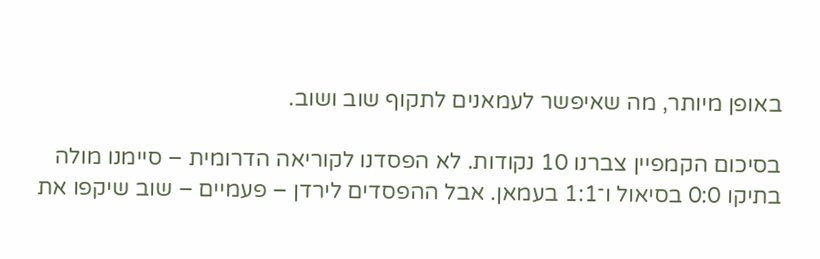באופן מיותר, מה שאיפשר לעמאנים לתקוף שוב ושוב.

בסיכום הקמפיין צברנו 10 נקודות. לא הפסדנו לקוריאה הדרומית – סיימנו מולה בתיקו 0:0 בסיאול ו־1:1 בעמאן. אבל ההפסדים לירדן – פעמיים – שוב שיקפו את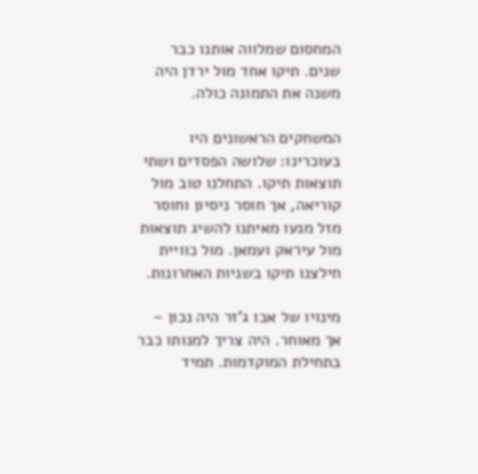המחסום שמלווה אותנו כבר שנים. תיקו אחד מול ירדן היה משנה את התמונה כולה.

המשחקים הראשונים היו בעוכרינו: שלושה הפסדים ושתי תוצאות תיקו. התחלנו טוב מול קוריאה, אך חוסר ניסיון וחוסר מזל מנעו מאיתנו להשיג תוצאות מול עיראק ועמאן. מול כוויית חילצנו תיקו בשניות האחרונות.

מינויו של אבו ג’זר היה נכון – אך מאוחר. היה צריך למנותו כבר בתחילת המוקדמות. תמיד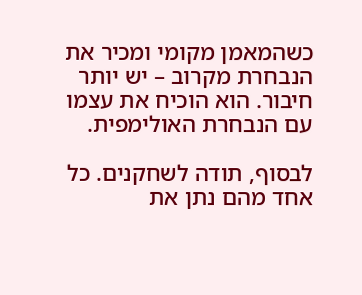כשהמאמן מקומי ומכיר את הנבחרת מקרוב – יש יותר חיבור. הוא הוכיח את עצמו עם הנבחרת האולימפית.

לבסוף, תודה לשחקנים. כל אחד מהם נתן את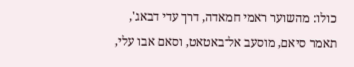כולו: מהשוער ראמי חמאדה, דרך עדי דבאג', תאמר סיאם, מוסעב אל־באטאט, וסאם אבו עלי,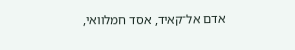אדם אל־קאיד, אסד חמלוואי,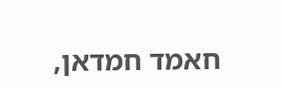חאמד חמדאן,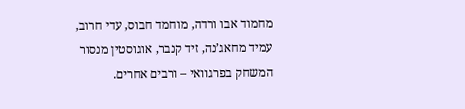מחמוד אבו ורדה, מוחמד חבוס, עדי חרוב, עמיד מחאג’נה, זיד קנבר, אוגוסטין מנסור המשחק בפרגוואי – ורבים אחרים.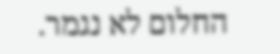החלום לא נגמר.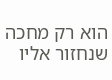הוא רק מחכה שנחזור אליו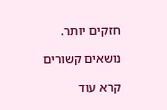חזקים יותר.

נושאים קשורים

קרא עוד